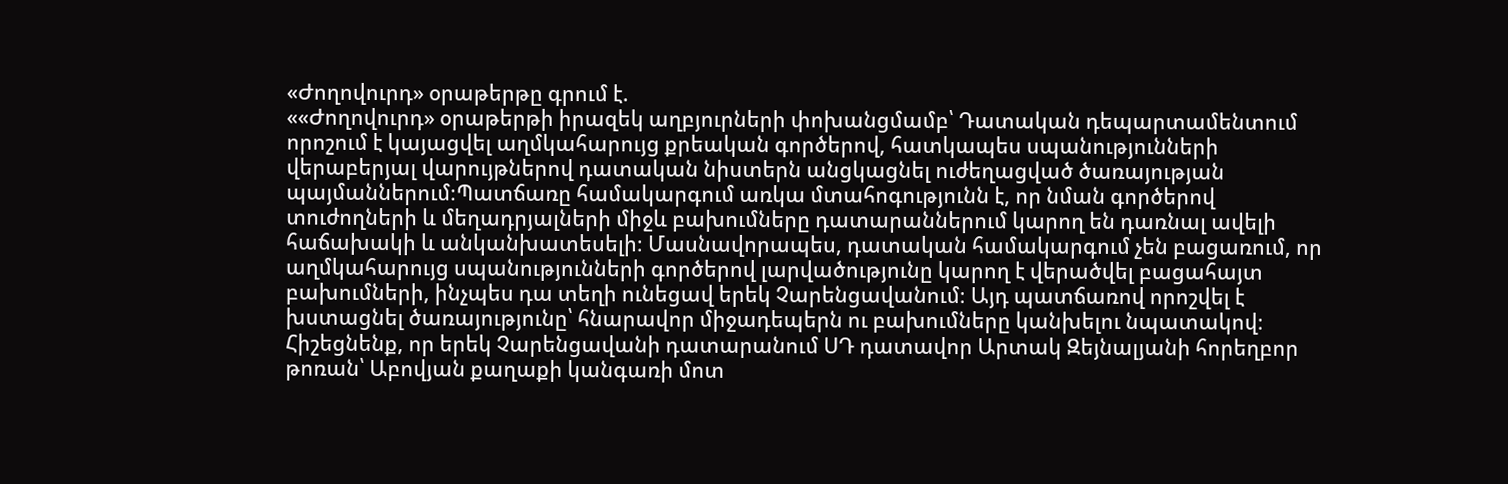«Ժողովուրդ» օրաթերթը գրում է.
««Ժողովուրդ» օրաթերթի իրազեկ աղբյուրների փոխանցմամբ՝ Դատական դեպարտամենտում որոշում է կայացվել աղմկահարույց քրեական գործերով, հատկապես սպանությունների վերաբերյալ վարույթներով դատական նիստերն անցկացնել ուժեղացված ծառայության պայմաններում։Պատճառը համակարգում առկա մտահոգությունն է, որ նման գործերով տուժողների և մեղադրյալների միջև բախումները դատարաններում կարող են դառնալ ավելի հաճախակի և անկանխատեսելի։ Մասնավորապես, դատական համակարգում չեն բացառում, որ աղմկահարույց սպանությունների գործերով լարվածությունը կարող է վերածվել բացահայտ բախումների, ինչպես դա տեղի ունեցավ երեկ Չարենցավանում։ Այդ պատճառով որոշվել է խստացնել ծառայությունը՝ հնարավոր միջադեպերն ու բախումները կանխելու նպատակով։
Հիշեցնենք, որ երեկ Չարենցավանի դատարանում ՍԴ դատավոր Արտակ Զեյնալյանի հորեղբոր թոռան՝ Աբովյան քաղաքի կանգառի մոտ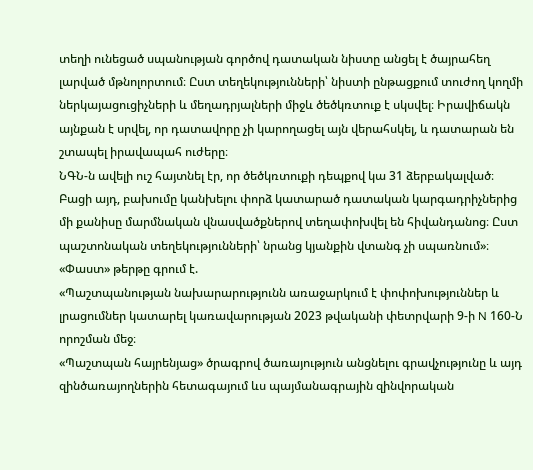տեղի ունեցած սպանության գործով դատական նիստը անցել է ծայրահեղ լարված մթնոլորտում։ Ըստ տեղեկությունների՝ նիստի ընթացքում տուժող կողմի ներկայացուցիչների և մեղադրյալների միջև ծեծկռտուք է սկսվել։ Իրավիճակն այնքան է սրվել, որ դատավորը չի կարողացել այն վերահսկել, և դատարան են շտապել իրավապահ ուժերը։
ՆԳՆ-ն ավելի ուշ հայտնել էր, որ ծեծկռտուքի դեպքով կա 31 ձերբակալված։ Բացի այդ, բախումը կանխելու փորձ կատարած դատական կարգադրիչներից մի քանիսը մարմնական վնասվածքներով տեղափոխվել են հիվանդանոց։ Ըստ պաշտոնական տեղեկությունների՝ նրանց կյանքին վտանգ չի սպառնում»։
«Փաստ» թերթը գրում է.
«Պաշտպանության նախարարությունն առաջարկում է փոփոխություններ և լրացումներ կատարել կառավարության 2023 թվականի փետրվարի 9-ի N 160-Ն որոշման մեջ։
«Պաշտպան հայրենյաց» ծրագրով ծառայություն անցնելու գրավչությունը և այդ զինծառայողներին հետագայում ևս պայմանագրային զինվորական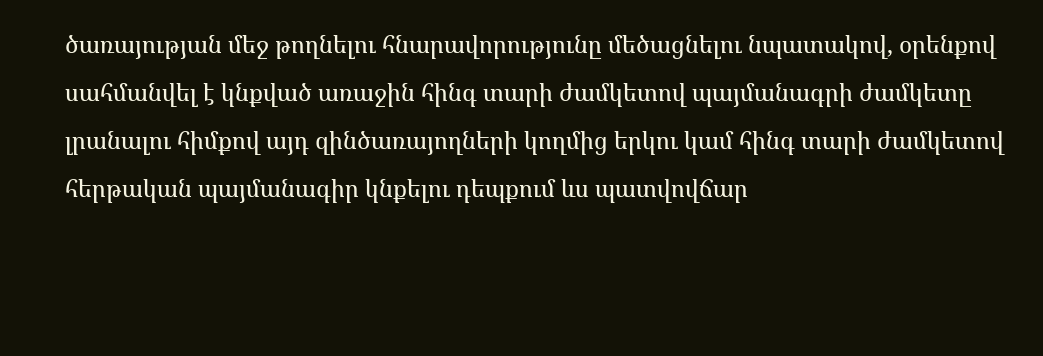ծառայության մեջ թողնելու հնարավորությունը մեծացնելու նպատակով, օրենքով սահմանվել է կնքված առաջին հինգ տարի ժամկետով պայմանագրի ժամկետը լրանալու հիմքով այդ զինծառայողների կողմից երկու կամ հինգ տարի ժամկետով հերթական պայմանագիր կնքելու դեպքում ևս պատվովճար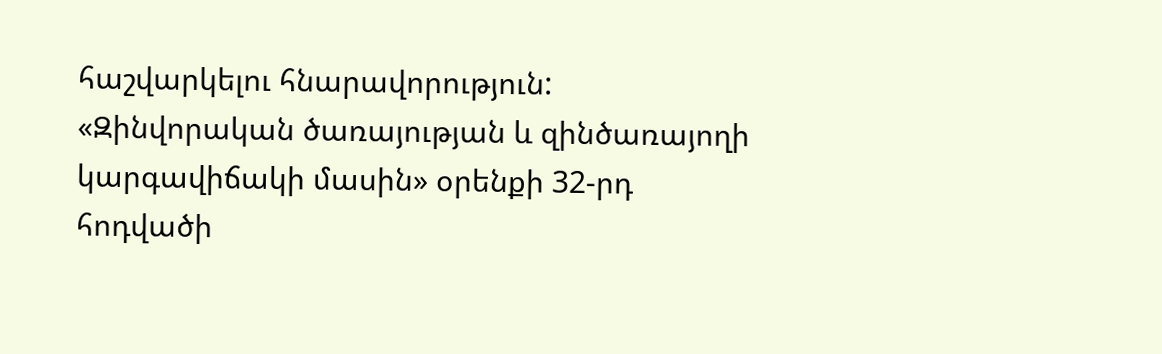հաշվարկելու հնարավորություն:
«Զինվորական ծառայության և զինծառայողի կարգավիճակի մասին» օրենքի 32-րդ հոդվածի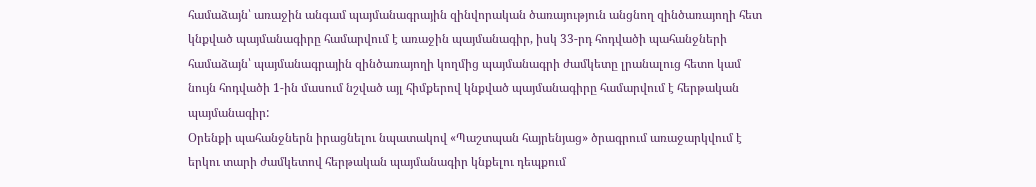համաձայն՝ առաջին անգամ պայմանագրային զինվորական ծառայություն անցնող զինծառայողի հետ կնքված պայմանագիրը համարվում է առաջին պայմանագիր, իսկ 33-րդ հոդվածի պահանջների համաձայն՝ պայմանագրային զինծառայողի կողմից պայմանագրի ժամկետը լրանալուց հետո կամ նույն հոդվածի 1-ին մասում նշված այլ հիմքերով կնքված պայմանագիրը համարվում է հերթական պայմանագիր:
Օրենքի պահանջներն իրացնելու նպատակով «Պաշտպան հայրենյաց» ծրագրում առաջարկվում է երկու տարի ժամկետով հերթական պայմանագիր կնքելու դեպքում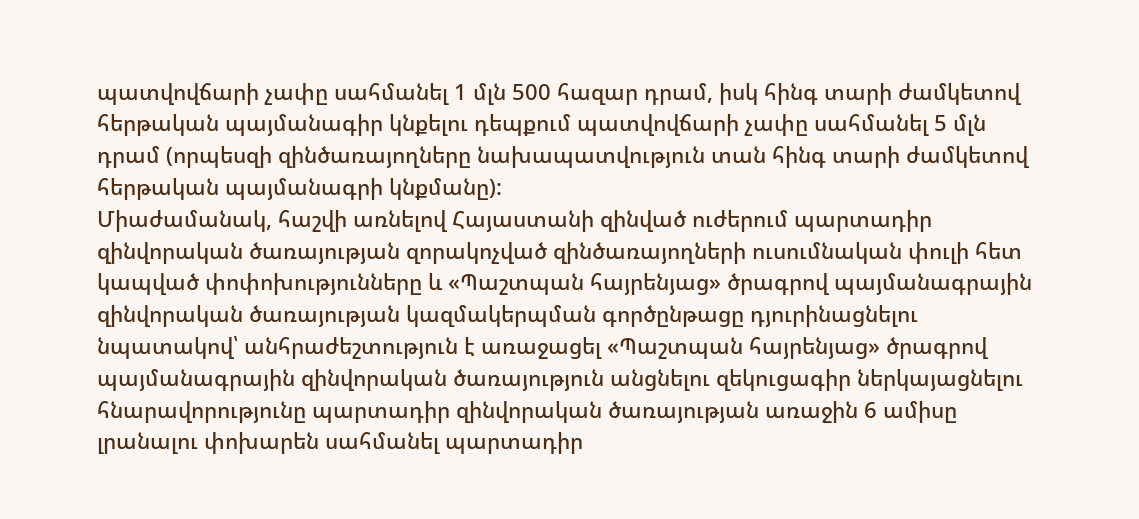պատվովճարի չափը սահմանել 1 մլն 500 հազար դրամ, իսկ հինգ տարի ժամկետով հերթական պայմանագիր կնքելու դեպքում պատվովճարի չափը սահմանել 5 մլն դրամ (որպեսզի զինծառայողները նախապատվություն տան հինգ տարի ժամկետով հերթական պայմանագրի կնքմանը):
Միաժամանակ, հաշվի առնելով Հայաստանի զինված ուժերում պարտադիր զինվորական ծառայության զորակոչված զինծառայողների ուսումնական փուլի հետ կապված փոփոխությունները և «Պաշտպան հայրենյաց» ծրագրով պայմանագրային զինվորական ծառայության կազմակերպման գործընթացը դյուրինացնելու նպատակով՝ անհրաժեշտություն է առաջացել «Պաշտպան հայրենյաց» ծրագրով պայմանագրային զինվորական ծառայություն անցնելու զեկուցագիր ներկայացնելու հնարավորությունը պարտադիր զինվորական ծառայության առաջին 6 ամիսը լրանալու փոխարեն սահմանել պարտադիր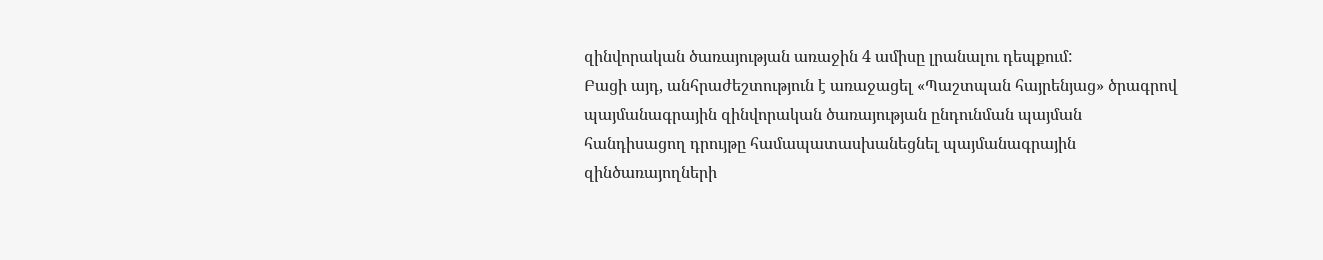զինվորական ծառայության առաջին 4 ամիսը լրանալու դեպքում:
Բացի այդ, անհրաժեշտություն է առաջացել «Պաշտպան հայրենյաց» ծրագրով պայմանագրային զինվորական ծառայության ընդունման պայման հանդիսացող դրույթը համապատասխանեցնել պայմանագրային զինծառայողների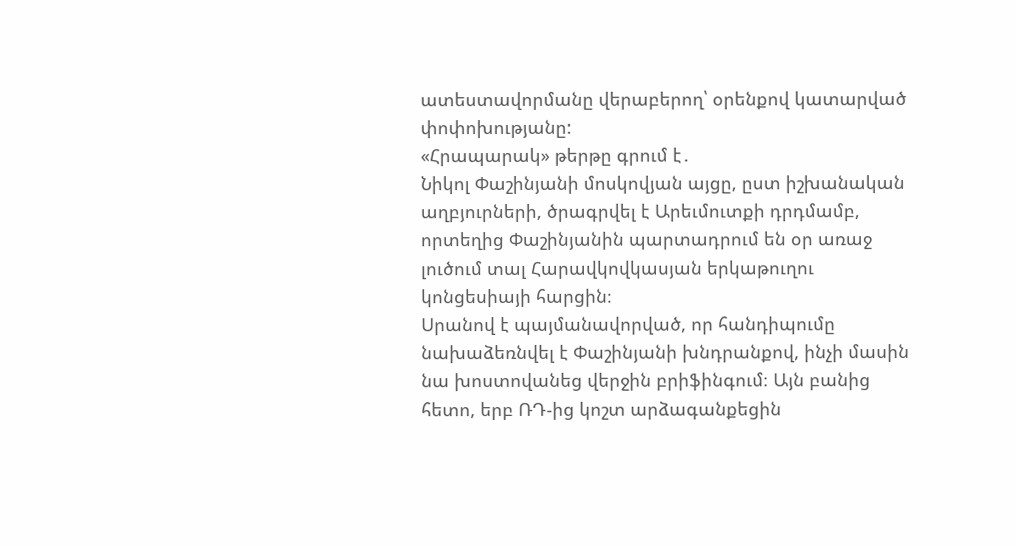ատեստավորմանը վերաբերող՝ օրենքով կատարված փոփոխությանը:
«Հրապարակ» թերթը գրում է․
Նիկոլ Փաշինյանի մոսկովյան այցը, ըստ իշխանական աղբյուրների, ծրագրվել է Արեւմուտքի դրդմամբ, որտեղից Փաշինյանին պարտադրում են օր առաջ լուծում տալ Հարավկովկասյան երկաթուղու կոնցեսիայի հարցին։
Սրանով է պայմանավորված, որ հանդիպումը նախաձեռնվել է Փաշինյանի խնդրանքով, ինչի մասին նա խոստովանեց վերջին բրիֆինգում։ Այն բանից հետո, երբ ՌԴ-ից կոշտ արձագանքեցին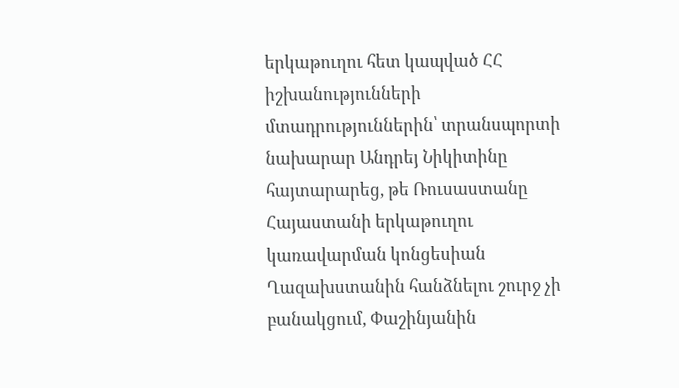երկաթուղու հետ կապված ՀՀ իշխանությունների մտադրություններին՝ տրանսպորտի նախարար Անդրեյ Նիկիտինը հայտարարեց, թե Ռուսաստանը Հայաստանի երկաթուղու կառավարման կոնցեսիան Ղազախստանին հանձնելու շուրջ չի բանակցում, Փաշինյանին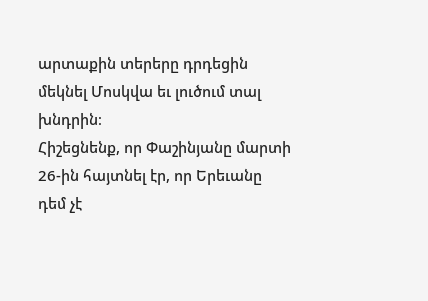արտաքին տերերը դրդեցին մեկնել Մոսկվա եւ լուծում տալ խնդրին։
Հիշեցնենք, որ Փաշինյանը մարտի 26-ին հայտնել էր, որ Երեւանը դեմ չէ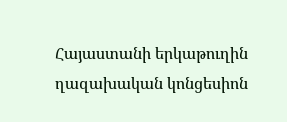Հայաստանի երկաթուղին ղազախական կոնցեսիոն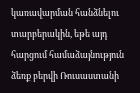կառավարման հանձնելու տարբերակին, եթե այդ հարցում համաձայնություն ձեռք բերվի Ռուսաստանի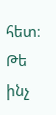հետ։ Թե ինչ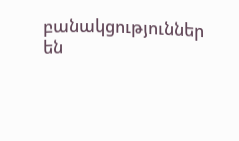բանակցություններ են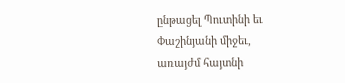ընթացել Պուտինի եւ Փաշինյանի միջեւ, առայժմ հայտնի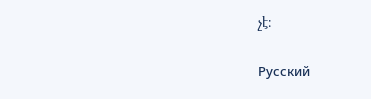չէ։

Русский